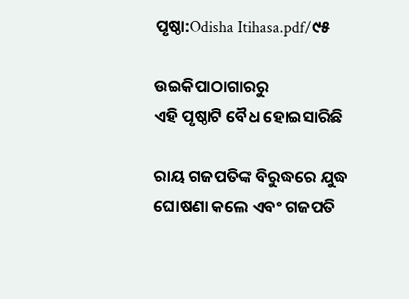ପୃଷ୍ଠା:Odisha Itihasa.pdf/୯୫

ଉଇକିପାଠାଗାର‌ରୁ
ଏହି ପୃଷ୍ଠାଟି ବୈଧ ହୋଇସାରିଛି

ରାୟ ଗଜପତିଙ୍କ ବିରୁଦ୍ଧରେ ଯୁଦ୍ଧ ଘୋଷଣା କଲେ ଏବଂ ଗଜପତି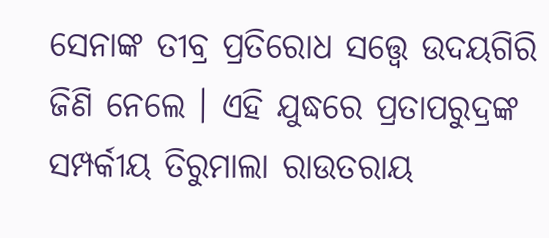ସେନାଙ୍କ ତୀବ୍ର ପ୍ରତିରୋଧ ସତ୍ତ୍ୱେ ଉଦୟଗିରି ଜିଣି ନେଲେ । ଏହି ଯୁଦ୍ଧରେ ପ୍ରତାପରୁଦ୍ରଙ୍କ ସମ୍ପର୍କୀୟ ତିରୁମାଲା ରାଉତରାୟ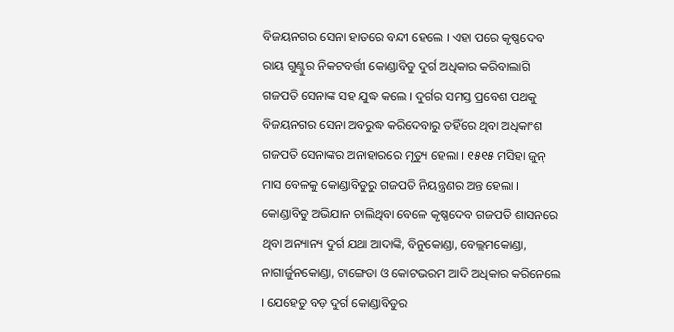ବିଜୟନଗର ସେନା ହାତରେ ବନ୍ଦୀ ହେଲେ । ଏହା ପରେ କୃଷ୍ଣଦେବ ରାୟ ଗୁଣ୍ଟୁର ନିକଟବର୍ତ୍ତୀ କୋଣ୍ଡାବିଡୁ ଦୁର୍ଗ ଅଧିକାର କରିବାଲାଗି ଗଜପତି ସେନାଙ୍କ ସହ ଯୁଦ୍ଧ କଲେ । ଦୁର୍ଗର ସମସ୍ତ ପ୍ରବେଶ ପଥକୁ ବିଜୟନଗର ସେନା ଅବରୁଦ୍ଧ କରିଦେବାରୁ ତହିଁରେ ଥିବା ଅଧିକାଂଶ ଗଜପତି ସେନାଙ୍କର ଅନାହାରରେ ମୃତ୍ୟୁ ହେଲା । ୧୫୧୫ ମସିହା ଜୁନ୍ ମାସ ବେଳକୁ କୋଣ୍ଡାବିଡୁରୁ ଗଜପତି ନିୟନ୍ତ୍ରଣର ଅନ୍ତ ହେଲା । କୋଣ୍ଡାବିଡୁ ଅଭିଯାନ ଚାଲିଥିବା ବେଳେ କୃଷ୍ଣଦେବ ଗଜପତି ଶାସନରେ ଥିବା ଅନ୍ୟାନ୍ୟ ଦୁର୍ଗ ଯଥା ଆଦାଙ୍କି, ବିନୁକୋଣ୍ଡା, ବେଲ୍ଲମକୋଣ୍ଡା, ନାଗାର୍ଜୁନକୋଣ୍ଡା, ଟାଙ୍ଗେଡା ଓ କୋଟଭରମ ଆଦି ଅଧିକାର କରିନେଲେ । ଯେହେତୁ ବଡ଼ ଦୁର୍ଗ କୋଣ୍ଡାବିଡୁର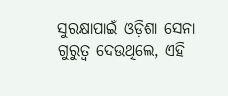ସୁରକ୍ଷାପାଇଁ ଓଡ଼ିଶା ସେନା ଗୁରୁତ୍ୱ ଦେଉଥିଲେ, ଏହି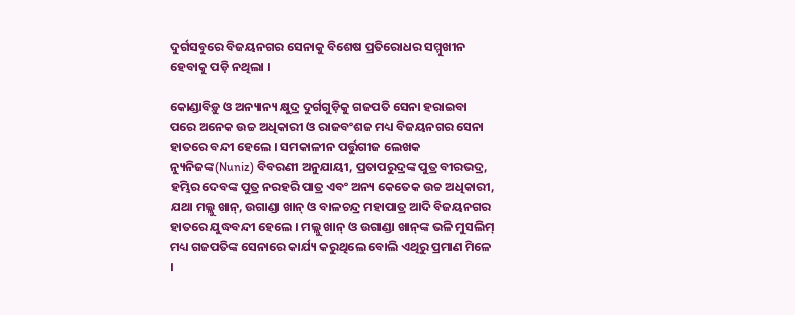ଦୁର୍ଗସବୁରେ ବିଜୟନଗର ସେନାକୁ ବିଶେଷ ପ୍ରତିରୋଧର ସମ୍ମୁଖୀନ ହେବାକୁ ପଡ଼ି ନଥିଲା ।

କୋଣ୍ଡାବିଡ଼ୁ ଓ ଅନ୍ୟାନ୍ୟ କ୍ଷୁଦ୍ର ଦୁର୍ଗଗୁଡ଼ିକୁ ଗଜପତି ସେନା ହରାଇବା ପରେ ଅନେକ ଉଚ୍ଚ ଅଧିକାରୀ ଓ ରାଜବଂଶଜ ମଧ୍ୟ ବିଜୟନଗର ସେନା ହାତରେ ବନ୍ଦୀ ହେଲେ । ସମକାଳୀନ ପର୍ତ୍ତୁଗୀଜ ଲେଖକ ନ୍ୟୁନିଜଙ୍କ(Nuniz) ବିବରଣୀ ଅନୁଯାୟୀ, ପ୍ରତାପରୁଦ୍ରଙ୍କ ପୁତ୍ର ବୀରଭଦ୍ର, ହମ୍ଭିର ଦେବଙ୍କ ପୁତ୍ର ନରହରି ପାତ୍ର ଏବଂ ଅନ୍ୟ କେତେକ ଉଚ୍ଚ ଅଧିକାରୀ, ଯଥା ମଲ୍ଲୁ ଖାନ୍‍, ଉଗାଣ୍ଡା ଖାନ୍‍ ଓ ବାଳଚନ୍ଦ୍ର ମହାପାତ୍ର ଆଦି ବିଜୟନଗର ହାତରେ ଯୁଦ୍ଧବନ୍ଦୀ ହେଲେ । ମଲ୍ଲୁ ଖାନ୍‍ ଓ ଉଗାଣ୍ଡା ଖାନ୍‍ଙ୍କ ଭଳି ମୁସଲିମ୍‍ ମଧ୍ୟ ଗଜପତିଙ୍କ ସେନାରେ କାର୍ଯ୍ୟ କରୁଥିଲେ ବୋଲି ଏଥିରୁ ପ୍ରମାଣ ମିଳେ ।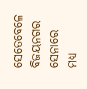ସେତେବେଳେ ବିଜୟନଗର ସେନାରେ ମଧ୍ୟ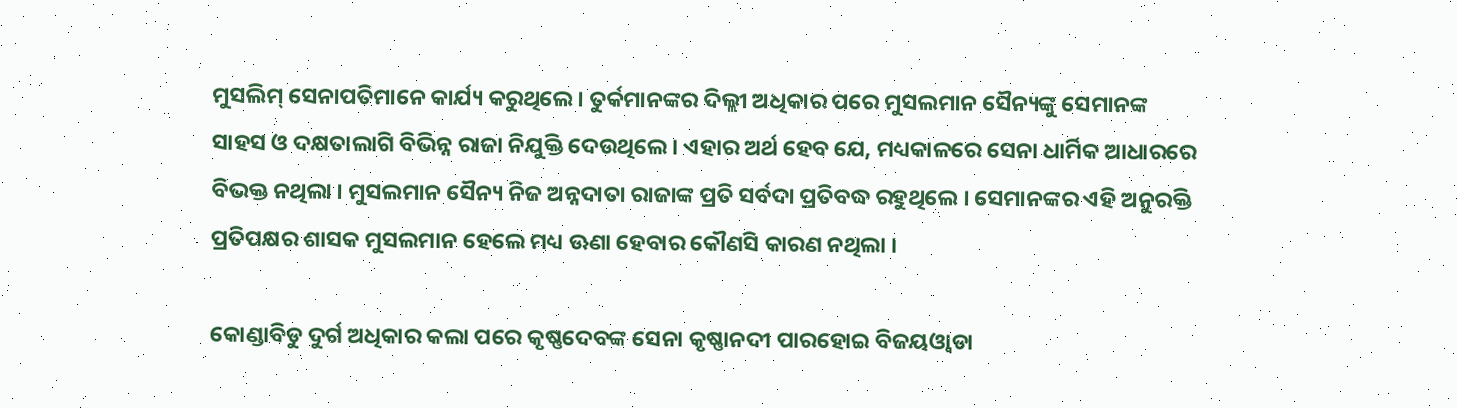ମୁସଲିମ୍‍ ସେନାପତିମାନେ କାର୍ଯ୍ୟ କରୁଥିଲେ । ତୁର୍କମାନଙ୍କର ଦିଲ୍ଲୀ ଅଧିକାର ପରେ ମୁସଲମାନ ସୈନ୍ୟଙ୍କୁ ସେମାନଙ୍କ ସାହସ ଓ ଦକ୍ଷତାଲାଗି ବିଭିନ୍ନ ରାଜା ନିଯୁକ୍ତି ଦେଉଥିଲେ । ଏହାର ଅର୍ଥ ହେବ ଯେ, ମଧ୍ୟକାଳରେ ସେନା ଧାର୍ମିକ ଆଧାରରେ ବିଭକ୍ତ ନଥିଲା । ମୁସଲମାନ ସୈନ୍ୟ ନିଜ ଅନ୍ନଦାତା ରାଜାଙ୍କ ପ୍ରତି ସର୍ବଦା ପ୍ରତିବଦ୍ଧ ରହୁଥିଲେ । ସେମାନଙ୍କର ଏହି ଅନୁରକ୍ତି ପ୍ରତିପକ୍ଷର ଶାସକ ମୁସଲମାନ ହେଲେ ମଧ୍ୟ ଊଣା ହେବାର କୌଣସି କାରଣ ନଥିଲା ।

କୋଣ୍ଡାବିଡୁ ଦୁର୍ଗ ଅଧିକାର କଲା ପରେ କୃଷ୍ଣଦେବଙ୍କ ସେନା କୃଷ୍ଣାନଦୀ ପାରହୋଇ ବିଜୟଓ୍ୱାଡା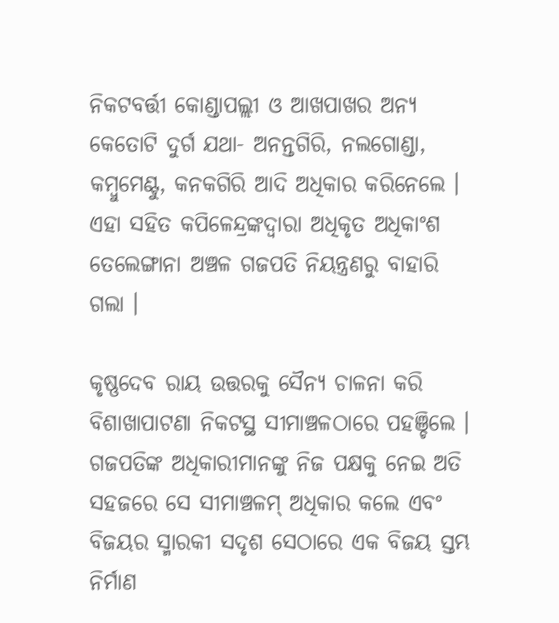ନିକଟବର୍ତ୍ତୀ କୋଣ୍ଡାପଲ୍ଲୀ ଓ ଆଖପାଖର ଅନ୍ୟ କେତୋଟି ଦୁର୍ଗ ଯଥା- ଅନନ୍ତଗିରି, ନଲଗୋଣ୍ଡା, କମ୍ବୁମେଣ୍ଟୁ, କନକଗିରି ଆଦି ଅଧିକାର କରିନେଲେ । ଏହା ସହିତ କପିଳେନ୍ଦ୍ରଙ୍କଦ୍ୱାରା ଅଧିକୃତ ଅଧିକାଂଶ ତେଲେଙ୍ଗାନା ଅଞ୍ଚଳ ଗଜପତି ନିୟନ୍ତ୍ରଣରୁ ବାହାରି ଗଲା ।

କୃଷ୍ଣଦେବ ରାୟ ଉତ୍ତରକୁ ସୈନ୍ୟ ଚାଳନା କରି ବିଶାଖାପାଟଣା ନିକଟସ୍ଥ ସୀମାଞ୍ଚଳଠାରେ ପହଞ୍ଚିଲେ । ଗଜପତିଙ୍କ ଅଧିକାରୀମାନଙ୍କୁ ନିଜ ପକ୍ଷକୁ ନେଇ ଅତି ସହଜରେ ସେ ସୀମାଞ୍ଚଳମ୍‍ ଅଧିକାର କଲେ ଏବଂ ବିଜୟର ସ୍ମାରକୀ ସଦୃଶ ସେଠାରେ ଏକ ବିଜୟ ସ୍ତମ୍ଭ ନିର୍ମାଣ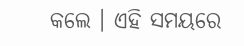କଲେ । ଏହି ସମୟରେ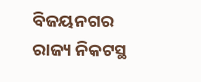ବିଜୟନଗର ରାଜ୍ୟ ନିକଟସ୍ଥ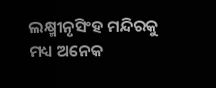ଲକ୍ଷ୍ମୀନୃସିଂହ ମନ୍ଦିରକୁ ମଧ୍ୟ ଅନେକ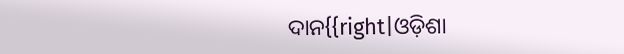ଦାନ{{right|ଓଡ଼ିଶା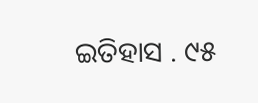ଇତିହାସ . ୯୫